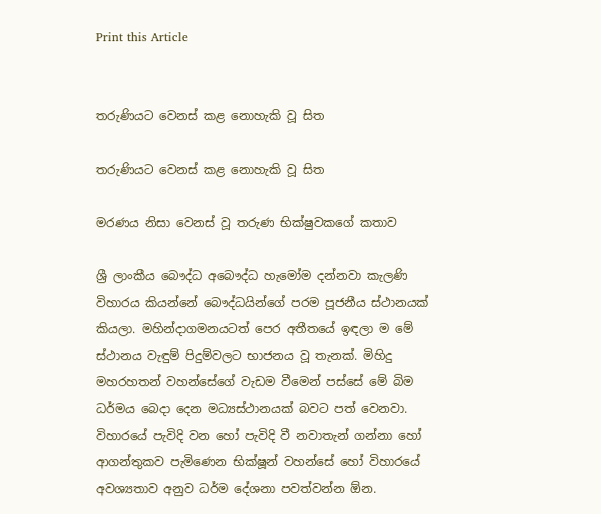Print this Article


තරුණියට වෙනස් කළ නොහැකි වූ සිත

තරුණියට වෙනස් කළ නොහැකි වූ සිත

මරණය නිසා වෙනස් වූ තරුණ භික්ෂුවකගේ කතාව

ශ්‍රී ලාංකීය බෞද්ධ අබෞද්ධ හැමෝම දන්නවා කැලණි විහාරය කියන්නේ බෞද්ධයින්ගේ පරම පූජනීය ස්ථානයක් කියලා. මහින්දාගමනයටත් පෙර අතීතයේ ඉඳලා ම මේ ස්ථානය වැඳුම් පිදුම්වලට භාජනය වූ තැනක්. මිහිදු මහරහතන් වහන්සේගේ වැඩම වීමෙන් පස්සේ මේ බිම ධර්මය බෙදා දෙන මධ්‍යස්ථානයක් බවට පත් වෙනවා. විහාරයේ පැවිදි වන හෝ පැවිදි වී නවාතැන් ගන්නා හෝ ආගන්තුකව පැමිණෙන භික්ෂූන් වහන්සේ හෝ විහාරයේ අවශ්‍යතාව අනුව ධර්ම දේශනා පවත්වන්න ඕන.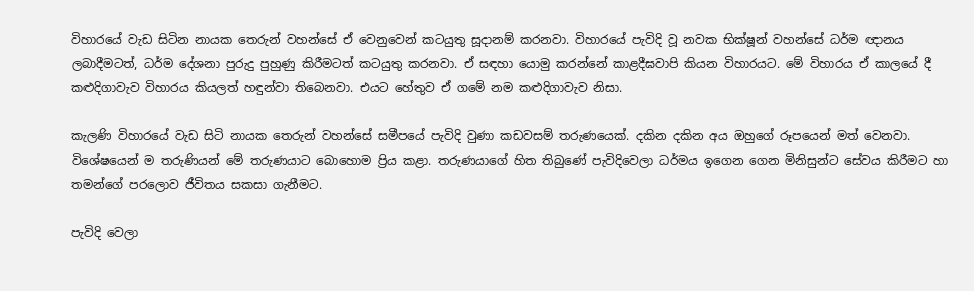විහාරයේ වැඩ සිටින නායක තෙරුන් වහන්සේ ඒ වෙනුවෙන් කටයුතු සූදානම් කරනවා. විහාරයේ පැවිදි වූ නවක භික්ෂූන් වහන්සේ ධර්ම ඥානය ලබාදීමටත්, ධර්ම දේශනා පුරුදු පුහුණු කිරීමටත් කටයුතු කරනවා. ඒ සඳහා යොමු කරන්නේ කාළදීඝවාපි කියන විහාරයට. මේ විහාරය ඒ කාලයේ දී කළුදිගාවැව විහාරය කියලත් හඳුන්වා තිබෙනවා. එයට හේතුව ඒ ගමේ නම කළුදිගාවැව නිසා.

කැලණි විහාරයේ වැඩ සිටි නායක තෙරුන් වහන්සේ සමීපයේ පැවිදි වුණා කඩවසම් තරුණයෙක්. දකින දකින අය ඔහුගේ රූපයෙන් මත් වෙනවා. විශේෂයෙන් ම තරුණියන් මේ තරුණයාට බොහොම ප්‍රිය කළා. තරුණයාගේ හිත තිබුණේ පැවිදිවෙලා ධර්මය ඉගෙන ගෙන මිනිසුන්ට සේවය කිරීමට හා තමන්ගේ පරලොව ජීවිතය සකසා ගැනීමට.

පැවිදි වෙලා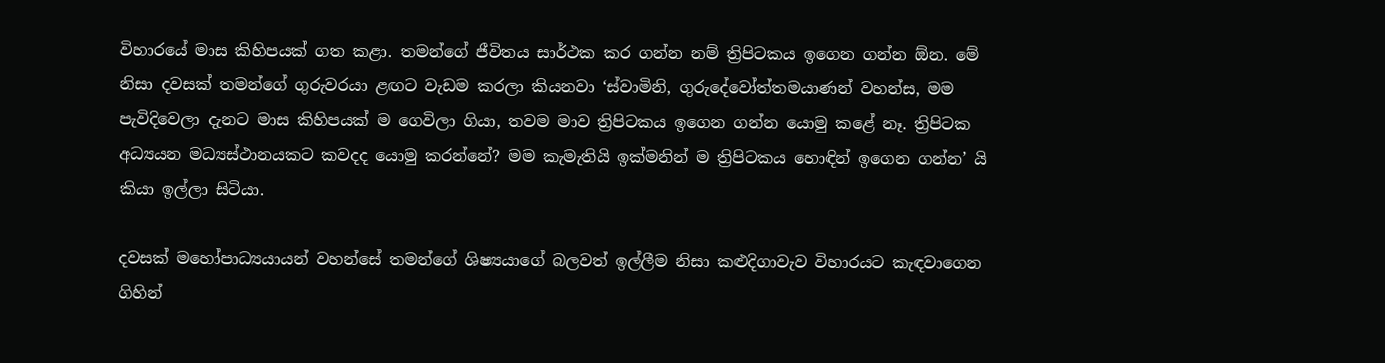විහාරයේ මාස කිහිපයක් ගත කළා. තමන්ගේ ජීවිතය සාර්ථක කර ගන්න නම් ත්‍රිපිටකය ඉගෙන ගන්න ඕන. මේ නිසා දවසක් තමන්ගේ ගුරුවරයා ළඟට වැඩම කරලා කියනවා ‘ස්වාමිනි, ගුරුදේවෝත්තමයාණන් වහන්ස, මම පැවිදිවෙලා දැනට මාස කිහිපයක් ම ගෙවිලා ගියා, තවම මාව ත්‍රිපිටකය ඉගෙන ගන්න යොමු කළේ නෑ. ත්‍රිපිටක අධ්‍යයන මධ්‍යස්ථානයකට කවදද යොමු කරන්නේ? මම කැමැතියි ඉක්මනින් ම ත්‍රිපිටකය හොඳින් ඉගෙන ගන්න’ යි කියා ඉල්ලා සිටියා.

දවසක් මහෝපාධ්‍යයායන් වහන්සේ තමන්ගේ ශිෂ්‍යයාගේ බලවත් ඉල්ලීම නිසා කළුදිගාවැව විහාරයට කැඳවාගෙන ගිහින්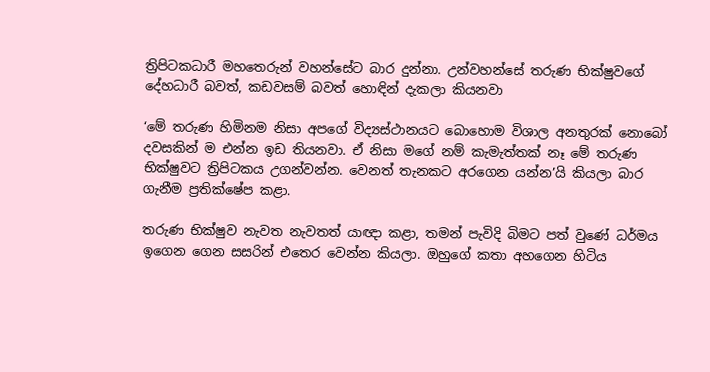ත්‍රිපිටකධාරී මහතෙරුන් වහන්සේට බාර දුන්නා. උන්වහන්සේ තරුණ භික්ෂුවගේ දේහධාරී බවත්, කඩවසම් බවත් හොඳින් දැකලා කියනවා

‘මේ තරුණ හිමිනම නිසා අපගේ විද්‍යස්ථානයට බොහොම විශාල අනතුරක් නොබෝ දවසකින් ම එන්න ඉඩ තියනවා. ඒ නිසා මගේ නම් කැමැත්තක් නෑ මේ තරුණ භික්ෂුවට ත්‍රිපිටකය උගන්වන්න. වෙනත් තැනකට අරගෙන යන්න’යි කියලා බාර ගැනීම ප්‍රතික්ෂේප කළා.

තරුණ භික්ෂුව නැවත නැවතත් යාඥා කළා, තමන් පැවිදි බිමට පත් වුණේ ධර්මය ඉගෙන ගෙන සසරින් එතෙර වෙන්න කියලා. ඔහුගේ කතා අහගෙන හිටිය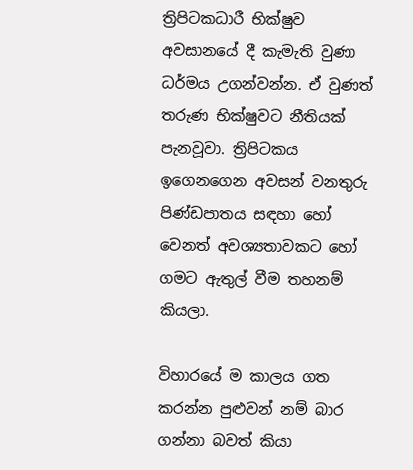ත්‍රිපිටකධාරී භික්ෂුව අවසානයේ දී කැමැති වුණා ධර්මය උගන්වන්න. ඒ වුණත් තරුණ භික්ෂුවට නීතියක් පැනවූවා. ත්‍රිපිටකය ඉගෙනගෙන අවසන් වනතුරු පිණ්ඩපාතය සඳහා හෝ වෙනත් අවශ්‍යතාවකට හෝ ගමට ඇතුල් වීම තහනම් කියලා.

විහාරයේ ම කාලය ගත කරන්න පුළුවන් නම් බාර ගන්නා බවත් කියා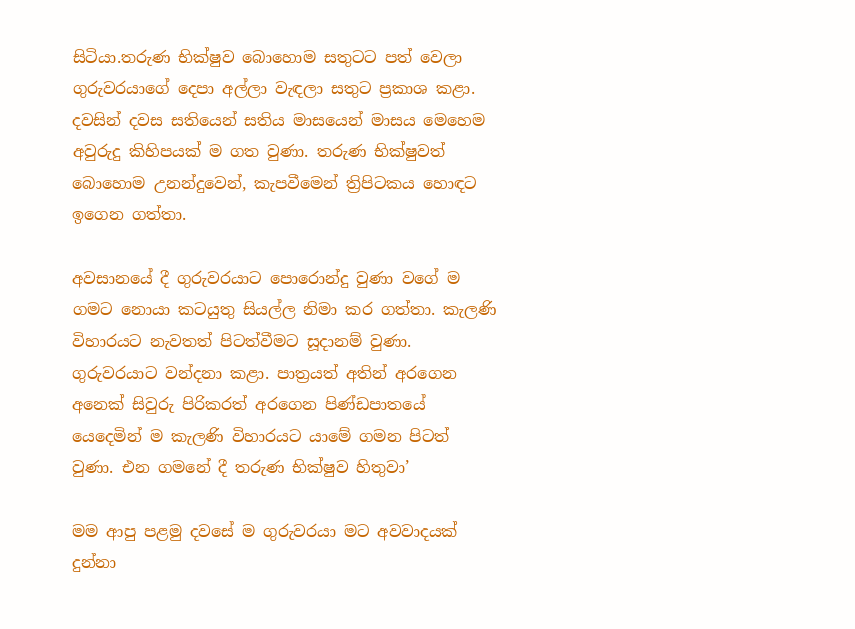සිටියා.තරුණ භික්ෂුව බොහොම සතුටට පත් වෙලා ගුරුවරයාගේ දෙපා අල්ලා වැඳලා සතුට ප්‍රකාශ කළා. දවසින් දවස සතියෙන් සතිය මාසයෙන් මාසය මෙහෙම අවුරුදු කිහිපයක් ම ගත වුණා. තරුණ භික්ෂුවත් බොහොම උනන්දුවෙන්, කැපවීමෙන් ත්‍රිපිටකය හොඳට ඉගෙන ගත්තා.

අවසානයේ දී ගුරුවරයාට පොරොන්දු වුණා වගේ ම ගමට නොයා කටයුතු සියල්ල නිමා කර ගත්තා. කැලණි විහාරයට නැවතත් පිටත්වීමට සූදානම් වුණා. ගුරුවරයාට වන්දනා කළා. පාත්‍රයත් අතින් අරගෙන අනෙක් සිවුරු පිරිකරත් අරගෙන පිණ්ඩපාතයේ යෙදෙමින් ම කැලණි විහාරයට යාමේ ගමන පිටත් වුණා. එන ගමනේ දී තරුණ භික්ෂුව හිතුවා’

මම ආපු පළමු දවසේ ම ගුරුවරයා මට අවවාදයක් දුන්නා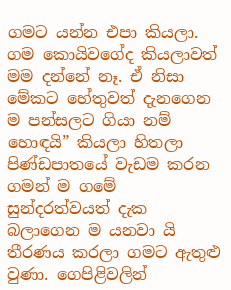ගමට යන්න එපා කියලා. ගම කොයිවගේද කියලාවත් මම දන්නේ නෑ. ඒ නිසා මේකට හේතුවත් දැනගෙන ම පන්සලට ගියා නම් හොඳයි” කියලා හිතලා පිණ්ඩපාතයේ වැඩම කරන ගමන් ම ගමේ සුන්දරත්වයත් දැක බලාගෙන ම යනවා යි තීරණය කරලා ගමට ඇතුළු වුණා. ගෙපිළිවලින්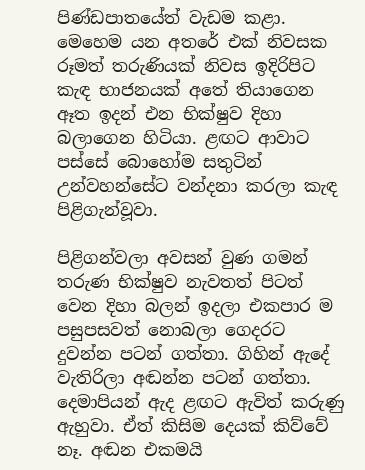පිණ්ඩපාතයේත් වැඩම කළා. මෙහෙම යන අතරේ එක් නිවසක රූමත් තරුණියක් නිවස ඉදිරිපිට කැඳ භාජනයක් අතේ තියාගෙන ඈත ඉදන් එන භික්ෂුව දිහා බලාගෙන හිටියා. ළඟට ආවාට පස්සේ බොහෝම සතුටින් උන්වහන්සේට වන්දනා කරලා කැඳ පිළිගැන්වූවා.

පිළිගන්වලා අවසන් වුණ ගමන් තරුණ භික්ෂුව නැවතත් පිටත් වෙන දිහා බලන් ඉදලා එකපාර ම පසුපසවත් නොබලා ගෙදරට දුවන්න පටන් ගත්තා. ගිහින් ඇදේ වැතිරිලා අඬන්න පටන් ගත්තා. දෙමාපියන් ඇද ළඟට ඇවිත් කරුණු ඇහුවා. ඒත් කිසිම දෙයක් කිව්වේ නෑ. අඬන එකමයි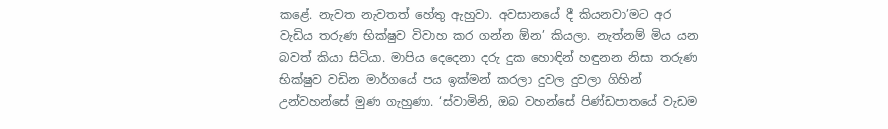කළේ. නැවත නැවතත් හේතු ඇහුවා. අවසානයේ දී කියනවා’මට අර වැඩිය තරුණ භික්ෂුව විවාහ කර ගන්න ඕන’ කියලා. නැත්නම් මිය යන බවත් කියා සිටියා. මාපිය දෙදෙනා දරු දුක හොඳින් හඳුනන නිසා තරුණ භික්ෂුව වඩින මාර්ගයේ පය ඉක්මන් කරලා දුවල දුවලා ගිහින් උන්වහන්සේ මුණ ගැහුණා. ‘ස්වාමිනි, ඔබ වහන්සේ පිණ්ඩපාතයේ වැඩම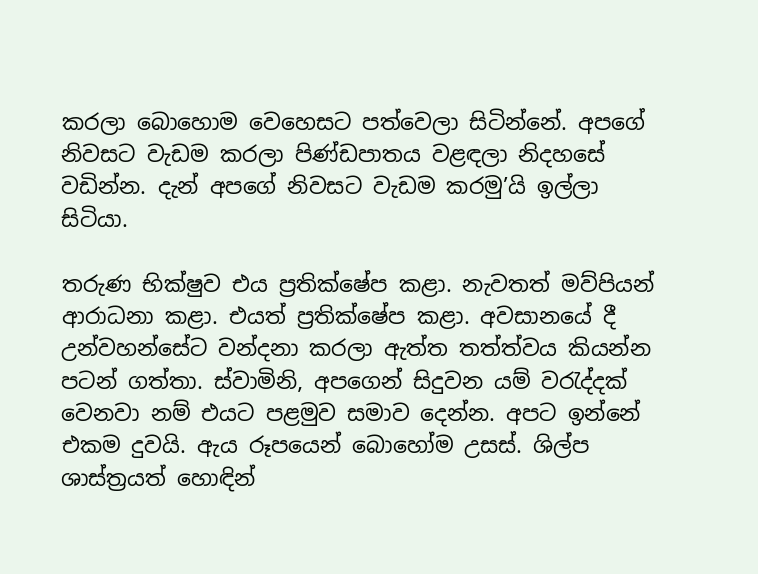කරලා බොහොම වෙහෙසට පත්වෙලා සිටින්නේ. අපගේ නිවසට වැඩම කරලා පිණ්ඩපාතය වළඳලා නිදහසේ වඩින්න. දැන් අපගේ නිවසට වැඩම කරමු’යි ඉල්ලා සිටියා.

තරුණ භික්ෂුව එය ප්‍රතික්ෂේප කළා. නැවතත් මව්පියන් ආරාධනා කළා. එයත් ප්‍රතික්ෂේප කළා. අවසානයේ දී උන්වහන්සේට වන්දනා කරලා ඇත්ත තත්ත්වය කියන්න පටන් ගත්තා. ස්වාමිනි, අපගෙන් සිදුවන යම් වරැද්දක් වෙනවා නම් එයට පළමුව සමාව දෙන්න. අපට ඉන්නේ එකම දුවයි. ඇය රූපයෙන් බොහෝම උසස්. ශිල්ප ශාස්ත්‍රයත් හොඳින්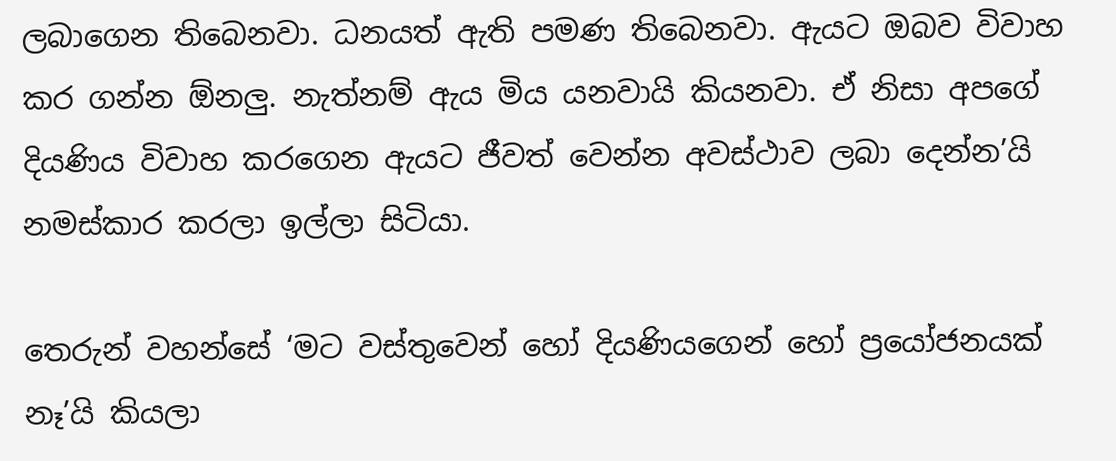ලබාගෙන තිබෙනවා. ධනයත් ඇති පමණ තිබෙනවා. ඇයට ඔබව විවාහ කර ගන්න ඕනලු. නැත්නම් ඇය මිය යනවායි කියනවා. ඒ නිසා අපගේ දියණිය විවාහ කරගෙන ඇයට ජීවත් වෙන්න අවස්ථාව ලබා දෙන්න’යි නමස්කාර කරලා ඉල්ලා සිටියා.

තෙරුන් වහන්සේ ‘මට වස්තුවෙන් හෝ දියණියගෙන් හෝ ප්‍රයෝජනයක් නෑ’යි කියලා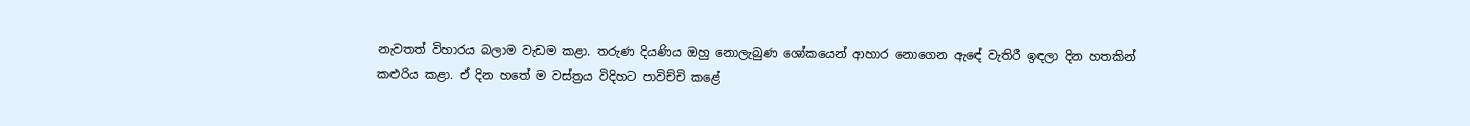නැවතත් විහාරය බලාම වැඩම කළා. තරුණ දියණිය ඔහු නොලැබුණ ශෝකයෙන් ආහාර නොගෙන ඇඳේ වැතිරී ඉඳලා දින හතකින් කළුරිය කළා. ඒ දින හතේ ම වස්ත්‍රය විදිහට පාවිච්චි කළේ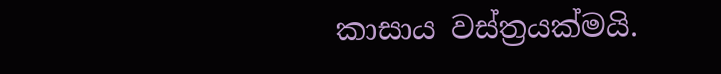කාසාය වස්ත්‍රයක්මයි.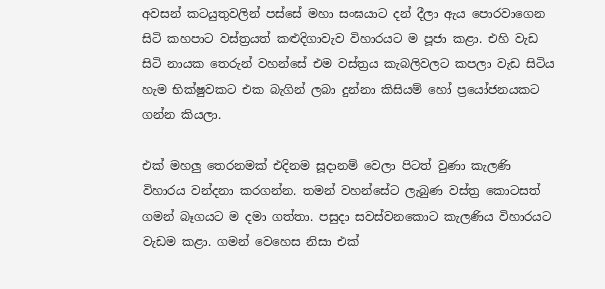අවසන් කටයුතුවලින් පස්සේ මහා සංඝයාට දන් දීලා ඇය පොරවාගෙන සිටි කහපාට වස්ත්‍රයත් කළුදිගාවැව විහාරයට ම පූජා කළා. එහි වැඩ සිටි නායක තෙරුන් වහන්සේ එම වස්ත්‍රය කැබලිවලට කපලා වැඩ සිටිය හැම භික්ෂුවකට එක බැගින් ලබා දුන්නා කිසියම් හෝ ප්‍රයෝජනයකට ගන්න කියලා.

එක් මහලු තෙරනමක් එදිනම සූදානම් වෙලා පිටත් වුණා කැලණි විහාරය වන්දනා කරගන්න. තමන් වහන්සේට ලැබුණ වස්ත්‍ර කොටසත් ගමන් බෑගයට ම දමා ගත්තා. පසුදා සවස්වනකොට කැලණිය විහාරයට වැඩම කළා. ගමන් වෙහෙස නිසා එක්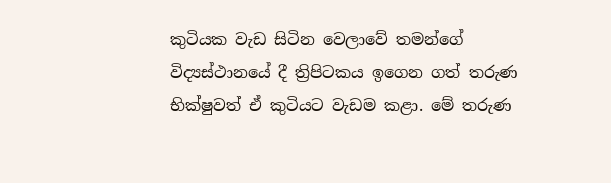කුටියක වැඩ සිටින වෙලාවේ තමන්ගේ විද්‍යස්ථානයේ දී ත්‍රිපිටකය ඉගෙන ගත් තරුණ භික්ෂුවත් ඒ කුටියට වැඩම කළා. මේ තරුණ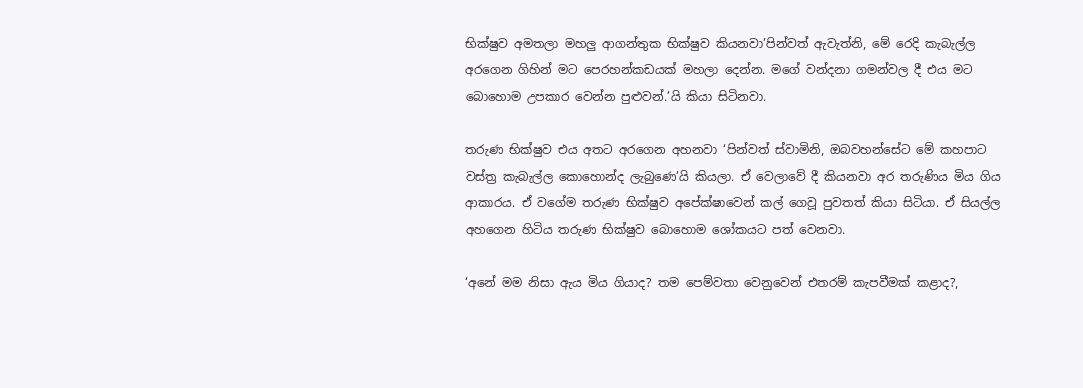භික්ෂුව අමතලා මහලු ආගන්තුක භික්ෂුව කියනවා’පින්වත් ඇවැත්නි, මේ රෙදි කැබැල්ල අරගෙන ගිහින් මට පෙරහන්කඩයක් මහලා දෙන්න. මගේ වන්දනා ගමන්වල දී එය මට බොහොම උපකාර වෙන්න පුළුවන්.’යි කියා සිටිනවා.

තරුණ භික්ෂුව එය අතට අරගෙන අහනවා ‘පින්වත් ස්වාමිනි, ඔබවහන්සේට මේ කහපාට වස්ත්‍ර කැබැල්ල කොහොන්ද ලැබුණෙ’යි කියලා. ඒ වෙලාවේ දී කියනවා අර තරුණිය මිය ගිය ආකාරය. ඒ වගේම තරුණ භික්ෂුව අපේක්ෂාවෙන් කල් ගෙවූ පුවතත් කියා සිටියා. ඒ සියල්ල අහගෙන හිටිය තරුණ භික්ෂුව බොහොම ශෝකයට පත් වෙනවා.

‘අනේ මම නිසා ඇය මිය ගියාද? තම පෙම්වතා වෙනුවෙන් එතරම් කැපවීමක් කළාද?,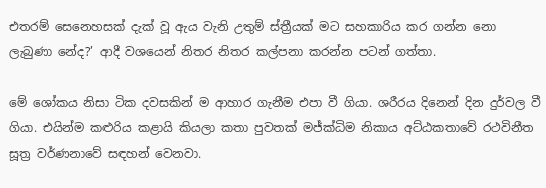එතරම් සෙනෙහසක් දැක් වූ ඇය වැනි උතුම් ස්ත්‍රීයක් මට සහකාරිය කර ගන්න නො ලැබුණා නේද?’ ආදී වශයෙන් නිතර නිතර කල්පනා කරන්න පටන් ගත්තා.

මේ ශෝකය නිසා ටික දවසකින් ම ආහාර ගැනීම එපා වී ගියා. ශරීරය දිනෙන් දින දුර්වල වී ගියා. එයින්ම කළුරිය කළායි කියලා කතා පුවතක් මජ්ක්‍ධිම නිකාය අට්ඨකතාවේ රථවිනීත සූත්‍ර වර්ණනාවේ සඳහන් වෙනවා.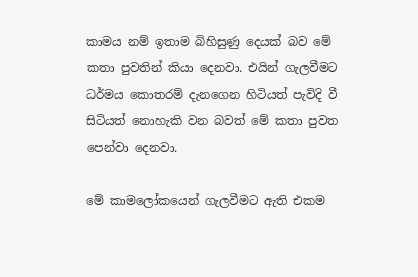කාමය නම් ඉතාම බිහිසුණු දෙයක් බව මේ කතා පුවතින් කියා දෙනවා. එයින් ගැලවීමට ධර්මය කොතරම් දැනගෙන හිටියත් පැවිදි වී සිටියත් නොහැකි වන බවත් මේ කතා පුවත පෙන්වා දෙනවා.

මේ කාමලෝකයෙන් ගැලවීමට ඇති එකම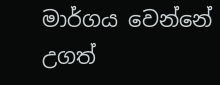මාර්ගය වෙන්නේ උගත්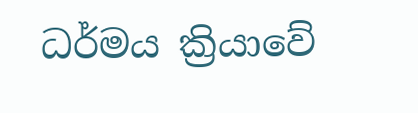ධර්මය ක්‍රියාවේ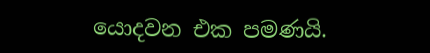යොදවන එක පමණයි.